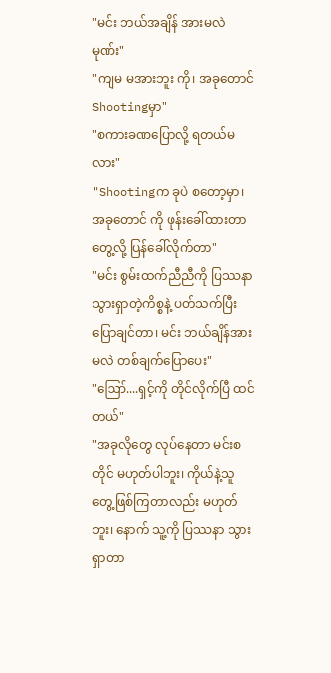"မင်း ဘယ်အချိန် အားမလဲ မုဏ်း"
"ကျမ မအားဘူး ကို၊ အခုတောင် Shootingမှာ"
"စကားခဏပြောလို့ ရတယ်မလား"
"Shootingက ခုပဲ စတော့မှာ၊ အခုတောင် ကို ဖုန်းခေါ်ထားတာတွေ့လို့ ပြန်ခေါ်လိုက်တာ"
"မင်း စွမ်းထက်ညီညီကို ပြဿနာ သွားရှာတဲ့ကိစ္စနဲ့ ပတ်သက်ပြီး ပြောချင်တာ၊ မင်း ဘယ်ချိန်အားမလဲ တစ်ချက်ပြောပေး"
"ဪ....ရှင့်ကို တိုင်လိုက်ပြီ ထင်တယ်"
"အခုလိုတွေ လုပ်နေတာ မင်းစတိုင် မဟုတ်ပါဘူး၊ ကိုယ်နဲ့သူ တွေ့ဖြစ်ကြတာလည်း မဟုတ်ဘူး၊ နောက် သူ့ကို ပြဿနာ သွားရှာတာ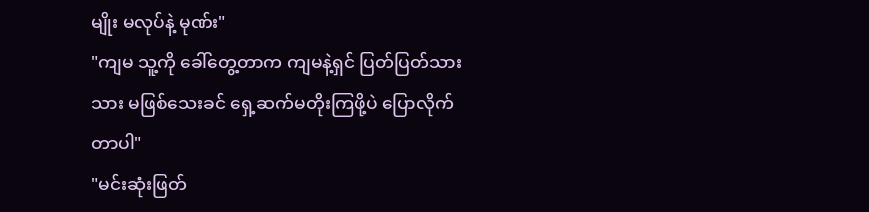မျိုး မလုပ်နဲ့ မုဏ်း"
"ကျမ သူ့ကို ခေါ်တွေ့တာက ကျမနဲ့ရှင် ပြတ်ပြတ်သားသား မဖြစ်သေးခင် ရှေ့ဆက်မတိုးကြဖို့ပဲ ပြောလိုက်တာပါ"
"မင်းဆုံးဖြတ်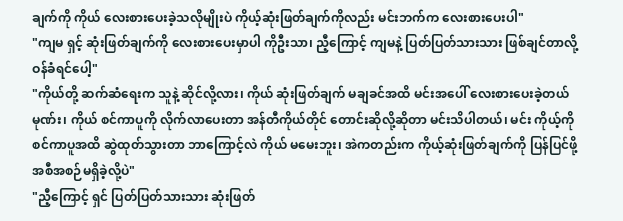ချက်ကို ကိုယ် လေးစားပေးခဲ့သလိုမျိုးပဲ ကိုယ့်ဆုံးဖြတ်ချက်ကိုလည်း မင်းဘက်က လေးစားပေးပါ"
"ကျမ ရှင့် ဆုံးဖြတ်ချက်ကို လေးစားပေးမှာပါ ကိုဦးသာ၊ ညီ့ကြောင့် ကျမနဲ့ ပြတ်ပြတ်သားသား ဖြစ်ချင်တာလို့ ဝန်ခံရင်ပေါ့"
"ကိုယ်တို့ ဆက်ဆံရေးက သူနဲ့ ဆိုင်လို့လား၊ ကိုယ် ဆုံးဖြတ်ချက် မချခင်အထိ မင်းအပေါ် လေးစားပေးခဲ့တယ် မုဏ်း၊ ကိုယ် စင်ကာပူကို လိုက်လာပေးတာ အန်တီကိုယ်တိုင် တောင်းဆိုလို့ဆိုတာ မင်းသိပါတယ်၊ မင်း ကိုယ့်ကို စင်ကာပူအထိ ဆွဲထုတ်သွားတာ ဘာကြောင့်လဲ ကိုယ် မမေးဘူး၊ အဲကတည်းက ကိုယ့်ဆုံးဖြတ်ချက်ကို ပြန်ပြင်ဖို့ အစီအစဉ်မရှိခဲ့လို့ပဲ"
"ညီ့ကြောင့် ရှင် ပြတ်ပြတ်သားသား ဆုံးဖြတ်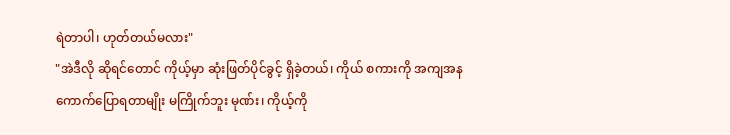ရဲတာပါ၊ ဟုတ်တယ်မလား"
"အဲဒီလို ဆိုရင်တောင် ကိုယ့်မှာ ဆုံးဖြတ်ပိုင်ခွင့် ရှိခဲ့တယ်၊ ကိုယ် စကားကို အကျအန ကောက်ပြောရတာမျိုး မကြိုက်ဘူး မုဏ်း၊ ကိုယ့်ကို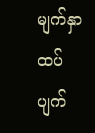မျက်နှာထပ်ပျက်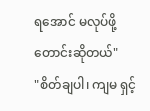ရအောင် မလုပ်ဖို့ တောင်းဆိုတယ်"
"စိတ်ချပါ၊ ကျမ ရှင့်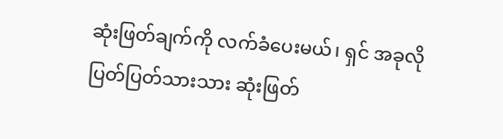ဆုံးဖြတ်ချက်ကို လက်ခံပေးမယ်၊ ရှင် အခုလို ပြတ်ပြတ်သားသား ဆုံးဖြတ်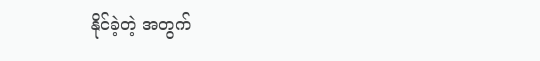နိုင်ခဲ့တဲ့ အတွက်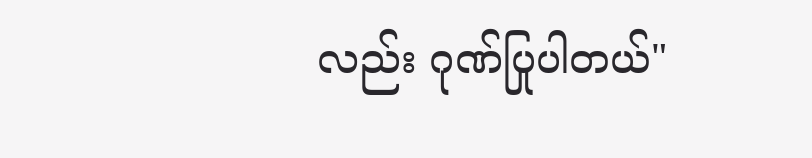လည်း ဂုဏ်ပြုပါတယ်"